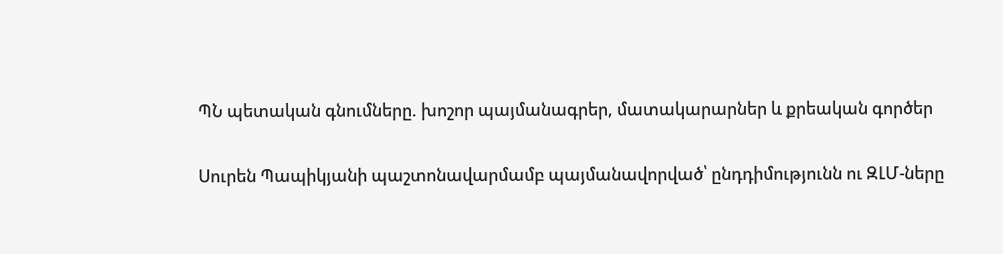ՊՆ պետական գնումները. խոշոր պայմանագրեր, մատակարարներ և քրեական գործեր

Սուրեն Պապիկյանի պաշտոնավարմամբ պայմանավորված՝ ընդդիմությունն ու ԶԼՄ-ները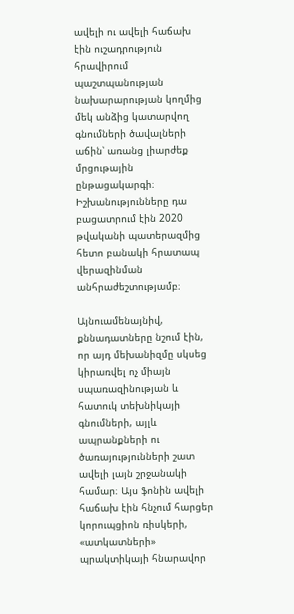ավելի ու ավելի հաճախ էին ուշադրություն հրավիրում պաշտպանության նախարարության կողմից մեկ անձից կատարվող գնումների ծավալների աճին՝ առանց լիարժեք մրցութային ընթացակարգի։ Իշխանությունները դա բացատրում էին 2020 թվականի պատերազմից հետո բանակի հրատապ վերազինման անհրաժեշտությամբ։

Այնուամենայնիվ, քննադատները նշում էին, որ այդ մեխանիզմը սկսեց կիրառվել ոչ միայն սպառազինության և հատուկ տեխնիկայի գնումների, այլև ապրանքների ու ծառայությունների շատ ավելի լայն շրջանակի համար։ Այս ֆոնին ավելի հաճախ էին հնչում հարցեր կորուպցիոն ռիսկերի, «ատկատների» պրակտիկայի հնարավոր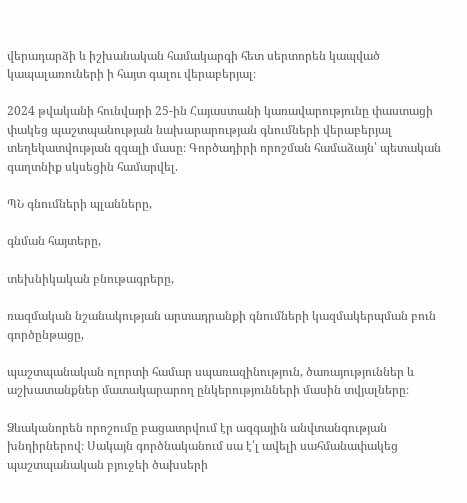վերադարձի և իշխանական համակարգի հետ սերտորեն կապված կապալառուների ի հայտ գալու վերաբերյալ։

2024 թվականի հունվարի 25-ին Հայաստանի կառավարությունը փաստացի փակեց պաշտպանության նախարարության գնումների վերաբերյալ տեղեկատվության զգալի մասը։ Գործադիրի որոշման համաձայն՝ պետական գաղտնիք սկսեցին համարվել.

ՊՆ գնումների պլանները,

գնման հայտերը,

տեխնիկական բնութագրերը,

ռազմական նշանակության արտադրանքի գնումների կազմակերպման բուն գործընթացը,

պաշտպանական ոլորտի համար սպառազինություն, ծառայություններ և աշխատանքներ մատակարարող ընկերությունների մասին տվյալները։

Ձևականորեն որոշումը բացատրվում էր ազգային անվտանգության խնդիրներով։ Սակայն գործնականում սա է՛լ ավելի սահմանափակեց պաշտպանական բյուջեի ծախսերի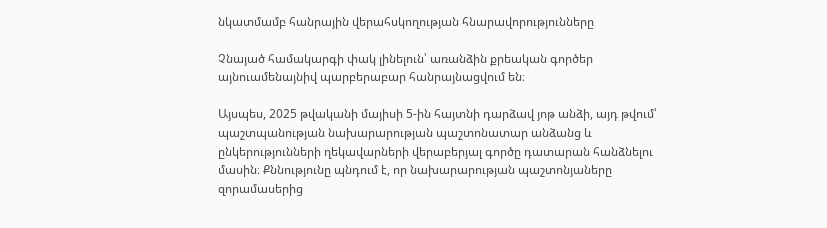նկատմամբ հանրային վերահսկողության հնարավորությունները

Չնայած համակարգի փակ լինելուն՝ առանձին քրեական գործեր այնուամենայնիվ պարբերաբար հանրայնացվում են։

Այսպես, 2025 թվականի մայիսի 5-ին հայտնի դարձավ յոթ անձի, այդ թվում՝ պաշտպանության նախարարության պաշտոնատար անձանց և ընկերությունների ղեկավարների վերաբերյալ գործը դատարան հանձնելու մասին։ Քննությունը պնդում է, որ նախարարության պաշտոնյաները զորամասերից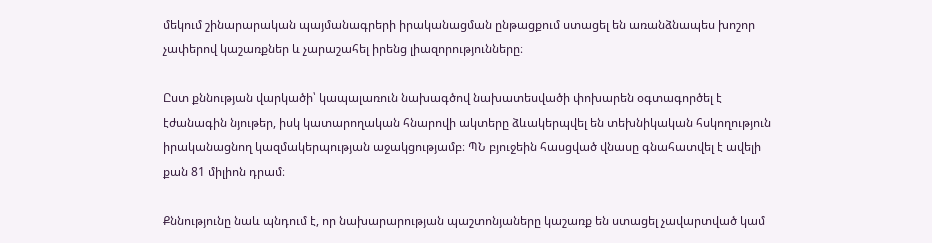մեկում շինարարական պայմանագրերի իրականացման ընթացքում ստացել են առանձնապես խոշոր չափերով կաշառքներ և չարաշահել իրենց լիազորությունները։

Ըստ քննության վարկածի՝ կապալառուն նախագծով նախատեսվածի փոխարեն օգտագործել է էժանագին նյութեր, իսկ կատարողական հնարովի ակտերը ձևակերպվել են տեխնիկական հսկողություն իրականացնող կազմակերպության աջակցությամբ։ ՊՆ բյուջեին հասցված վնասը գնահատվել է ավելի քան 81 միլիոն դրամ։

Քննությունը նաև պնդում է, որ նախարարության պաշտոնյաները կաշառք են ստացել չավարտված կամ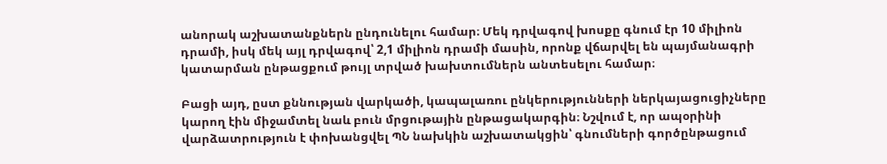անորակ աշխատանքներն ընդունելու համար։ Մեկ դրվագով խոսքը գնում էր 10 միլիոն դրամի, իսկ մեկ այլ դրվագով՝ 2,1 միլիոն դրամի մասին, որոնք վճարվել են պայմանագրի կատարման ընթացքում թույլ տրված խախտումներն անտեսելու համար։

Բացի այդ, ըստ քննության վարկածի, կապալառու ընկերությունների ներկայացուցիչները կարող էին միջամտել նաև բուն մրցութային ընթացակարգին։ Նշվում է, որ ապօրինի վարձատրություն է փոխանցվել ՊՆ նախկին աշխատակցին՝ գնումների գործընթացում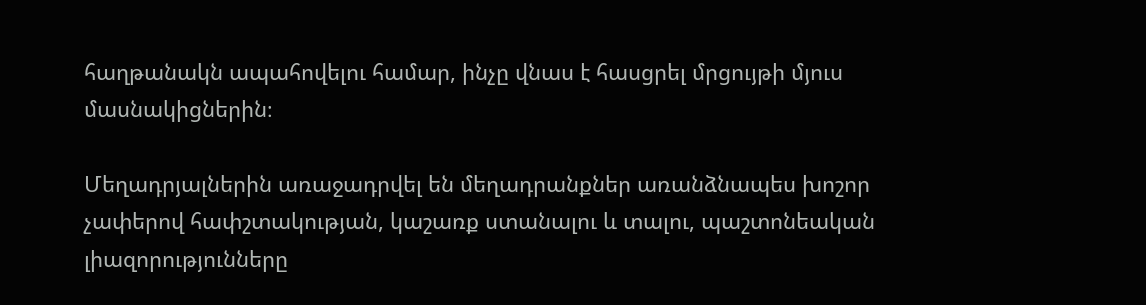հաղթանակն ապահովելու համար, ինչը վնաս է հասցրել մրցույթի մյուս մասնակիցներին։

Մեղադրյալներին առաջադրվել են մեղադրանքներ առանձնապես խոշոր չափերով հափշտակության, կաշառք ստանալու և տալու, պաշտոնեական լիազորությունները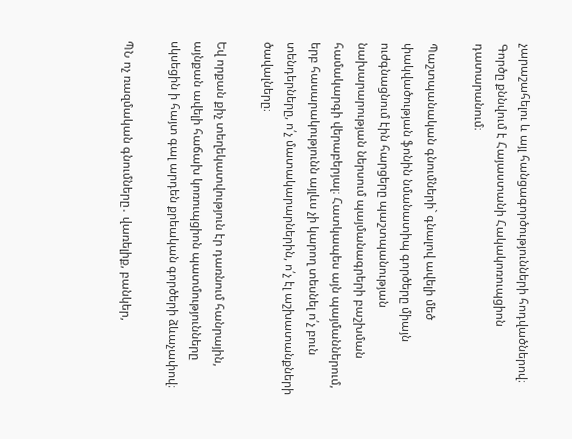չարաշահելու և այլ հանցագործությունների հոդվածներով։ Գործը քննվում է Հայաստանի Հակակոռուպցիոն դատարանում։

Պաշտպանական գնումների` գնալով ավելի մեծ փակվածության ֆոնին նմանատիպ գործերը միայն ուժգնացնում էին հարցերը պաշտպանության նախարարության ներսում պայմանագրերի բաշխման համակարգի վերաբերյալ։ Հատկապես այն պայմաններում, երբ հասարակությունն այլևս չի կարող տեսնել ո՛չ բուն տենդերները, ո՛չ մատակարարներին, ո՛չ էլ աշխատանքների ծավալները։

Եվ որքան քիչ տեղեկատվություն էր դառնում հանրային, այնքան ավելի հաճախ կոռուպցիոն պատմությունները սկսեցին ի հայտ գալ արդեն քրեական գործերի ձևաչափով։

ՊՆ ոչ ռազմական գնումները․ վառելիք, բանկեր,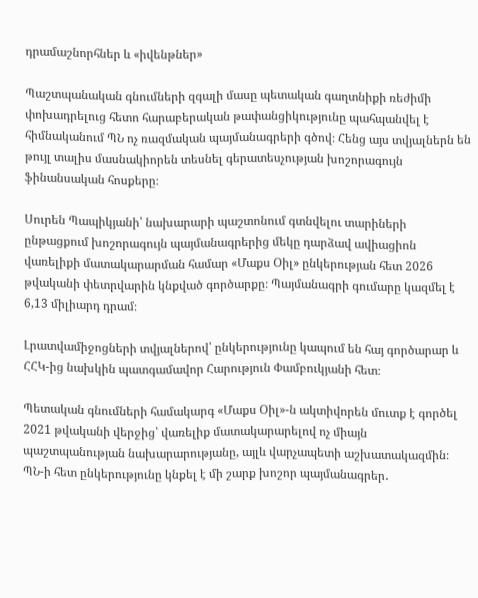դրամաշնորհներ և «իվենթներ»

Պաշտպանական գնումների զգալի մասը պետական գաղտնիքի ռեժիմի փոխադրելուց հետո հարաբերական թափանցիկությունը պահպանվել է հիմնականում ՊՆ ոչ ռազմական պայմանագրերի գծով։ Հենց այս տվյալներն են թույլ տալիս մասնակիորեն տեսնել գերատեսչության խոշորագույն ֆինանսական հոսքերը։

Սուրեն Պապիկյանի՝ նախարարի պաշտոնում գտնվելու տարիների ընթացքում խոշորագույն պայմանագրերից մեկը դարձավ ավիացիոն վառելիքի մատակարարման համար «Մաքս Օիլ» ընկերության հետ 2026 թվականի փետրվարին կնքված գործարքը։ Պայմանագրի գումարը կազմել է 6,13 միլիարդ դրամ։

Լրատվամիջոցների տվյալներով՝ ընկերությունը կապում են հայ գործարար և ՀՀԿ-ից նախկին պատգամավոր Հարություն Փամբուկյանի հետ։

Պետական գնումների համակարգ «Մաքս Օիլ»-ն ակտիվորեն մուտք է գործել 2021 թվականի վերջից՝ վառելիք մատակարարելով ոչ միայն պաշտպանության նախարարությանը, այլև վարչապետի աշխատակազմին։ ՊՆ-ի հետ ընկերությունը կնքել է մի շարք խոշոր պայմանագրեր․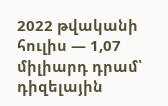2022 թվականի հուլիս — 1,07 միլիարդ դրամ՝ դիզելային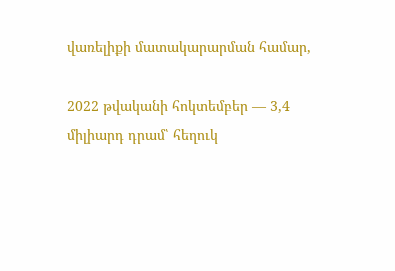վառելիքի մատակարարման համար,

2022 թվականի հոկտեմբեր — 3,4 միլիարդ դրամ՝ հեղուկ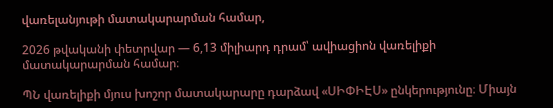վառելանյութի մատակարարման համար,

2026 թվականի փետրվար — 6,13 միլիարդ դրամ՝ ավիացիոն վառելիքի մատակարարման համար։

ՊՆ վառելիքի մյուս խոշոր մատակարարը դարձավ «ՍԻՓԻԷՍ» ընկերությունը։ Միայն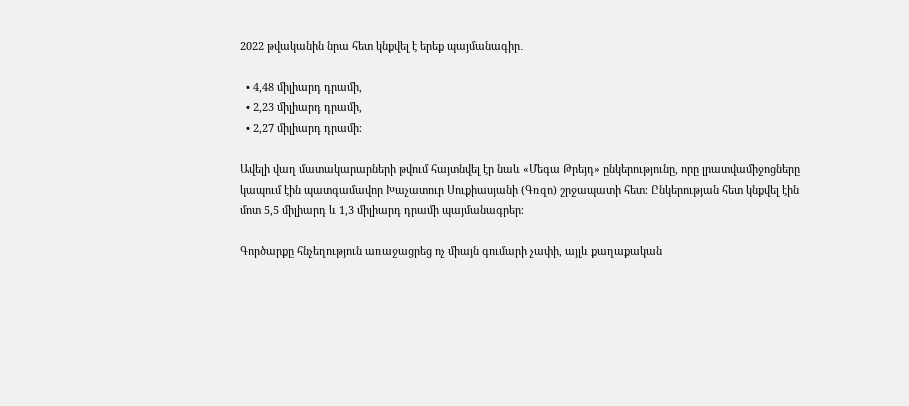2022 թվականին նրա հետ կնքվել է երեք պայմանագիր․

  • 4,48 միլիարդ դրամի,
  • 2,23 միլիարդ դրամի,
  • 2,27 միլիարդ դրամի։

Ավելի վաղ մատակարարների թվում հայտնվել էր նաև «Մեգա Թրեյդ» ընկերությունը, որը լրատվամիջոցները կապում էին պատգամավոր Խաչատուր Սուքիասյանի (Գռզո) շրջապատի հետ։ Ընկերության հետ կնքվել էին մոտ 5,5 միլիարդ և 1,3 միլիարդ դրամի պայմանագրեր։

Գործարքը հնչեղություն առաջացրեց ոչ միայն գումարի չափի, այլև քաղաքական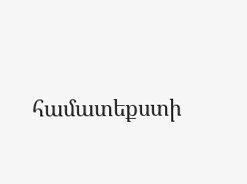համատեքստի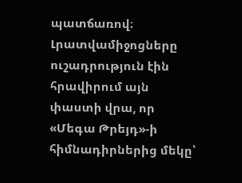պատճառով։ Լրատվամիջոցները ուշադրություն էին հրավիրում այն փաստի վրա, որ «Մեգա Թրեյդ»-ի հիմնադիրներից մեկը՝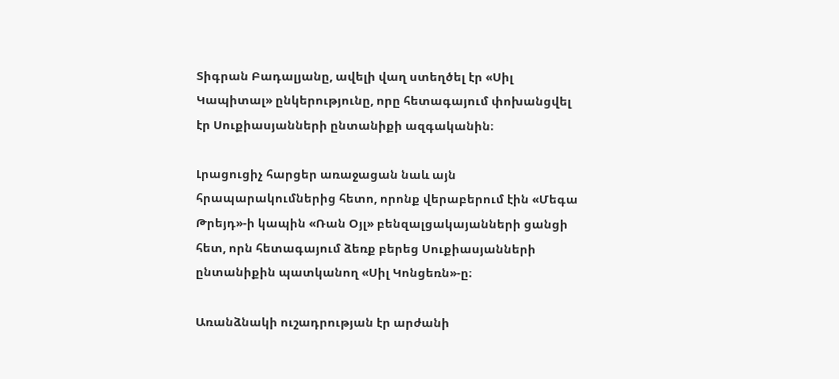Տիգրան Բադալյանը, ավելի վաղ ստեղծել էր «Սիլ Կապիտալ» ընկերությունը, որը հետագայում փոխանցվել էր Սուքիասյանների ընտանիքի ազգականին։

Լրացուցիչ հարցեր առաջացան նաև այն հրապարակումներից հետո, որոնք վերաբերում էին «Մեգա Թրեյդ»-ի կապին «Ռան Օյլ» բենզալցակայանների ցանցի հետ, որն հետագայում ձեռք բերեց Սուքիասյանների ընտանիքին պատկանող «Սիլ Կոնցեռն»-ը։

Առանձնակի ուշադրության էր արժանի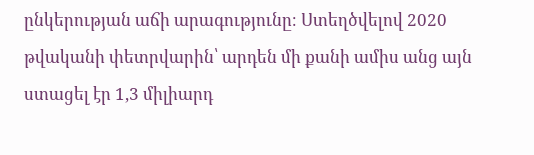ընկերության աճի արագությունը։ Ստեղծվելով 2020 թվականի փետրվարին՝ արդեն մի քանի ամիս անց այն ստացել էր 1,3 միլիարդ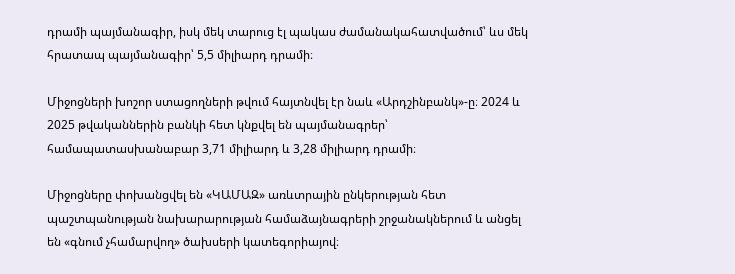դրամի պայմանագիր, իսկ մեկ տարուց էլ պակաս ժամանակահատվածում՝ ևս մեկ հրատապ պայմանագիր՝ 5,5 միլիարդ դրամի։

Միջոցների խոշոր ստացողների թվում հայտնվել էր նաև «Արդշինբանկ»-ը։ 2024 և 2025 թվականներին բանկի հետ կնքվել են պայմանագրեր՝ համապատասխանաբար 3,71 միլիարդ և 3,28 միլիարդ դրամի։

Միջոցները փոխանցվել են «ԿԱՄԱԶ» առևտրային ընկերության հետ պաշտպանության նախարարության համաձայնագրերի շրջանակներում և անցել են «գնում չհամարվող» ծախսերի կատեգորիայով։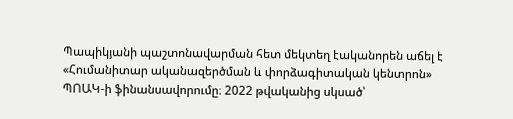Պապիկյանի պաշտոնավարման հետ մեկտեղ էականորեն աճել է «Հումանիտար ականազերծման և փորձագիտական կենտրոն» ՊՈԱԿ-ի ֆինանսավորումը։ 2022 թվականից սկսած՝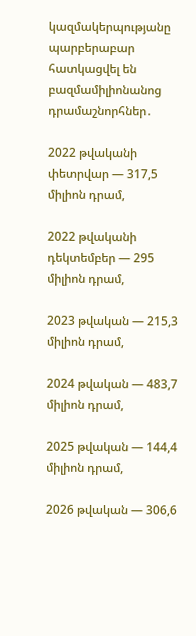կազմակերպությանը պարբերաբար հատկացվել են բազմամիլիոնանոց դրամաշնորհներ․

2022 թվականի փետրվար — 317,5 միլիոն դրամ,

2022 թվականի դեկտեմբեր — 295 միլիոն դրամ,

2023 թվական — 215,3 միլիոն դրամ,

2024 թվական — 483,7 միլիոն դրամ,

2025 թվական — 144,4 միլիոն դրամ,

2026 թվական — 306,6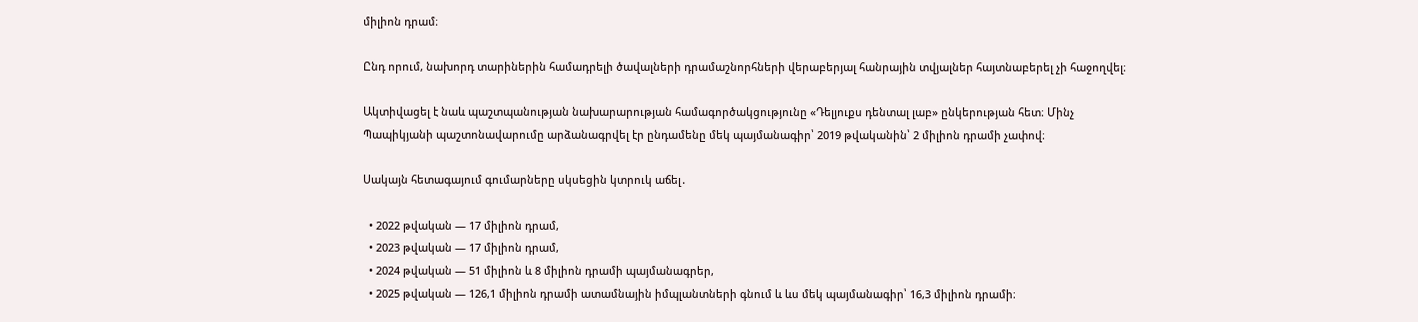միլիոն դրամ։

Ընդ որում, նախորդ տարիներին համադրելի ծավալների դրամաշնորհների վերաբերյալ հանրային տվյալներ հայտնաբերել չի հաջողվել։

Ակտիվացել է նաև պաշտպանության նախարարության համագործակցությունը «Դելյուքս դենտալ լաբ» ընկերության հետ։ Մինչ Պապիկյանի պաշտոնավարումը արձանագրվել էր ընդամենը մեկ պայմանագիր՝ 2019 թվականին՝ 2 միլիոն դրամի չափով։

Սակայն հետագայում գումարները սկսեցին կտրուկ աճել․

  • 2022 թվական — 17 միլիոն դրամ,
  • 2023 թվական — 17 միլիոն դրամ,
  • 2024 թվական — 51 միլիոն և 8 միլիոն դրամի պայմանագրեր,
  • 2025 թվական — 126,1 միլիոն դրամի ատամնային իմպլանտների գնում և ևս մեկ պայմանագիր՝ 16,3 միլիոն դրամի։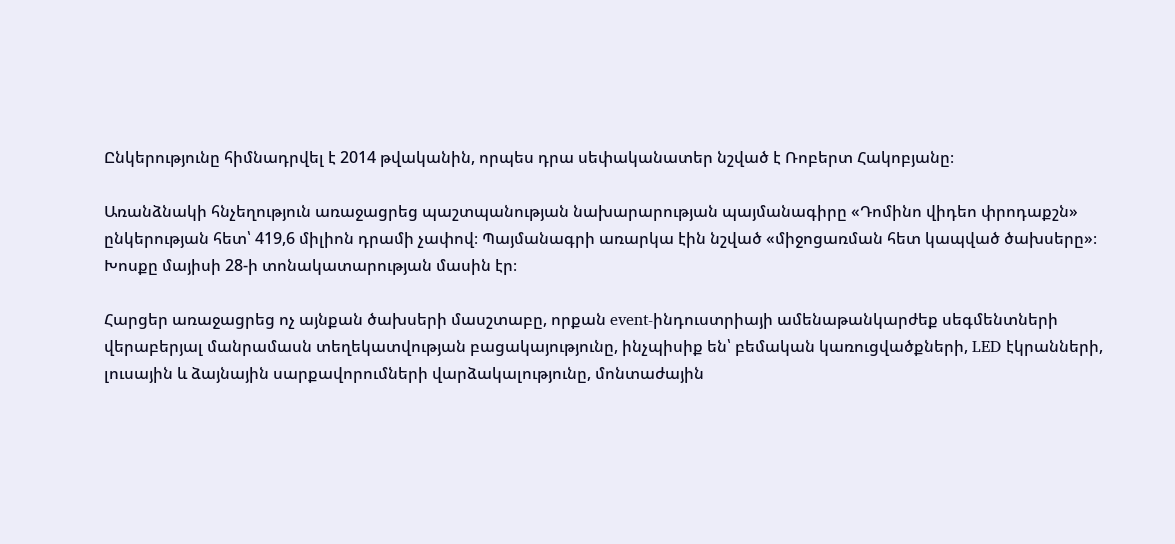Ընկերությունը հիմնադրվել է 2014 թվականին, որպես դրա սեփականատեր նշված է Ռոբերտ Հակոբյանը։

Առանձնակի հնչեղություն առաջացրեց պաշտպանության նախարարության պայմանագիրը «Դոմինո վիդեո փրոդաքշն» ընկերության հետ՝ 419,6 միլիոն դրամի չափով։ Պայմանագրի առարկա էին նշված «միջոցառման հետ կապված ծախսերը»։ Խոսքը մայիսի 28-ի տոնակատարության մասին էր։

Հարցեր առաջացրեց ոչ այնքան ծախսերի մասշտաբը, որքան event-ինդուստրիայի ամենաթանկարժեք սեգմենտների վերաբերյալ մանրամասն տեղեկատվության բացակայությունը, ինչպիսիք են՝ բեմական կառուցվածքների, LED էկրանների, լուսային և ձայնային սարքավորումների վարձակալությունը, մոնտաժային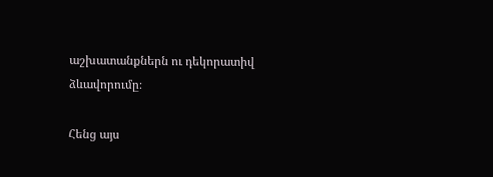աշխատանքներն ու դեկորատիվ ձևավորումը։

Հենց այս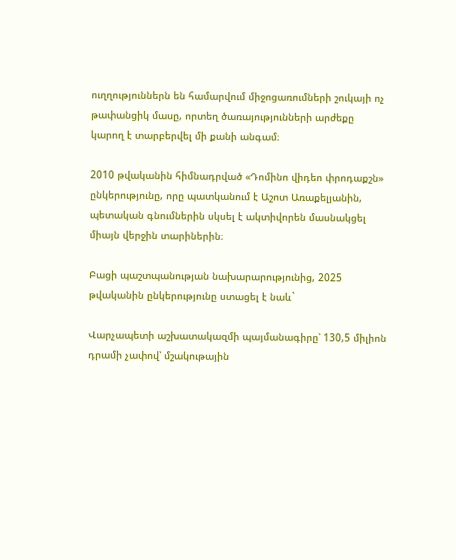ուղղություններն են համարվում միջոցառումների շուկայի ոչ թափանցիկ մասը, որտեղ ծառայությունների արժեքը կարող է տարբերվել մի քանի անգամ։

2010 թվականին հիմնադրված «Դոմինո վիդեո փրոդաքշն» ընկերությունը, որը պատկանում է Աշոտ Առաքելյանին, պետական գնումներին սկսել է ակտիվորեն մասնակցել միայն վերջին տարիներին։

Բացի պաշտպանության նախարարությունից, 2025 թվականին ընկերությունը ստացել է նաև`

Վարչապետի աշխատակազմի պայմանագիրը՝ 130,5 միլիոն դրամի չափով՝ մշակութային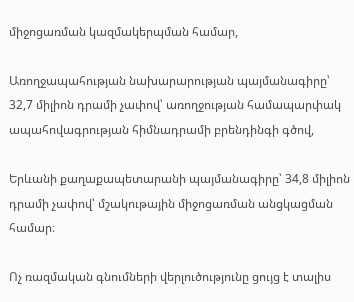միջոցառման կազմակերպման համար,

Առողջապահության նախարարության պայմանագիրը՝ 32,7 միլիոն դրամի չափով՝ առողջության համապարփակ ապահովագրության հիմնադրամի բրենդինգի գծով,

Երևանի քաղաքապետարանի պայմանագիրը՝ 34,8 միլիոն դրամի չափով՝ մշակութային միջոցառման անցկացման համար։

Ոչ ռազմական գնումների վերլուծությունը ցույց է տալիս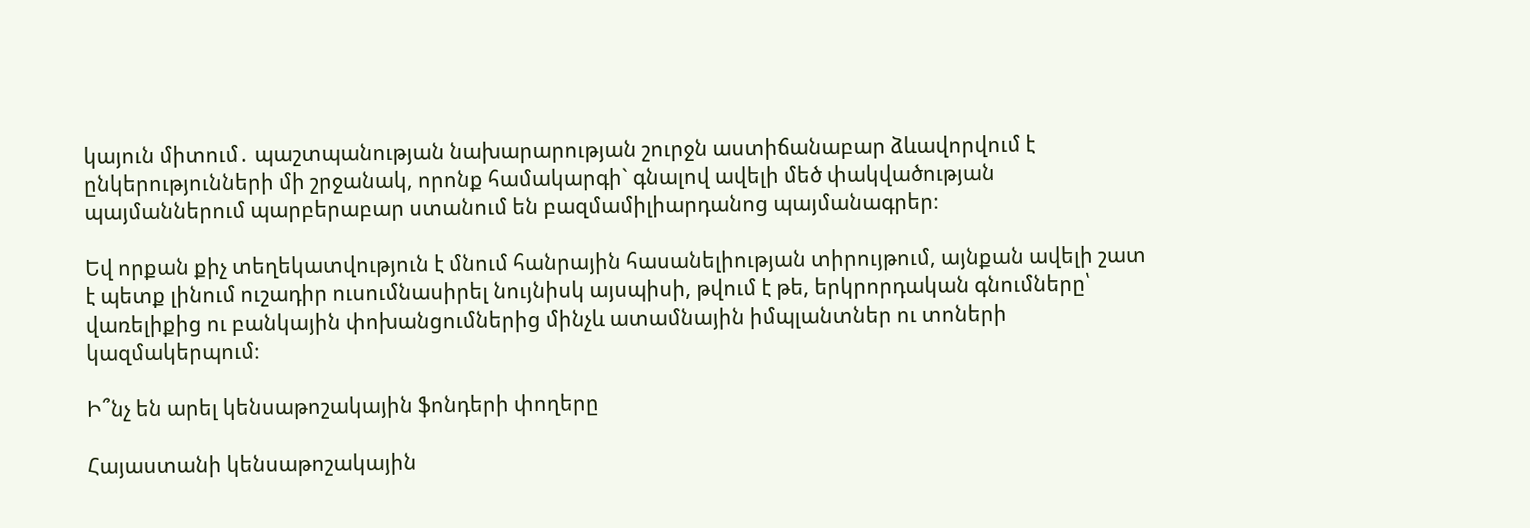կայուն միտում․ պաշտպանության նախարարության շուրջն աստիճանաբար ձևավորվում է ընկերությունների մի շրջանակ, որոնք համակարգի` գնալով ավելի մեծ փակվածության պայմաններում պարբերաբար ստանում են բազմամիլիարդանոց պայմանագրեր։

Եվ որքան քիչ տեղեկատվություն է մնում հանրային հասանելիության տիրույթում, այնքան ավելի շատ է պետք լինում ուշադիր ուսումնասիրել նույնիսկ այսպիսի, թվում է թե, երկրորդական գնումները՝ վառելիքից ու բանկային փոխանցումներից մինչև ատամնային իմպլանտներ ու տոների կազմակերպում։

Ի՞նչ են արել կենսաթոշակային ֆոնդերի փողերը

Հայաստանի կենսաթոշակային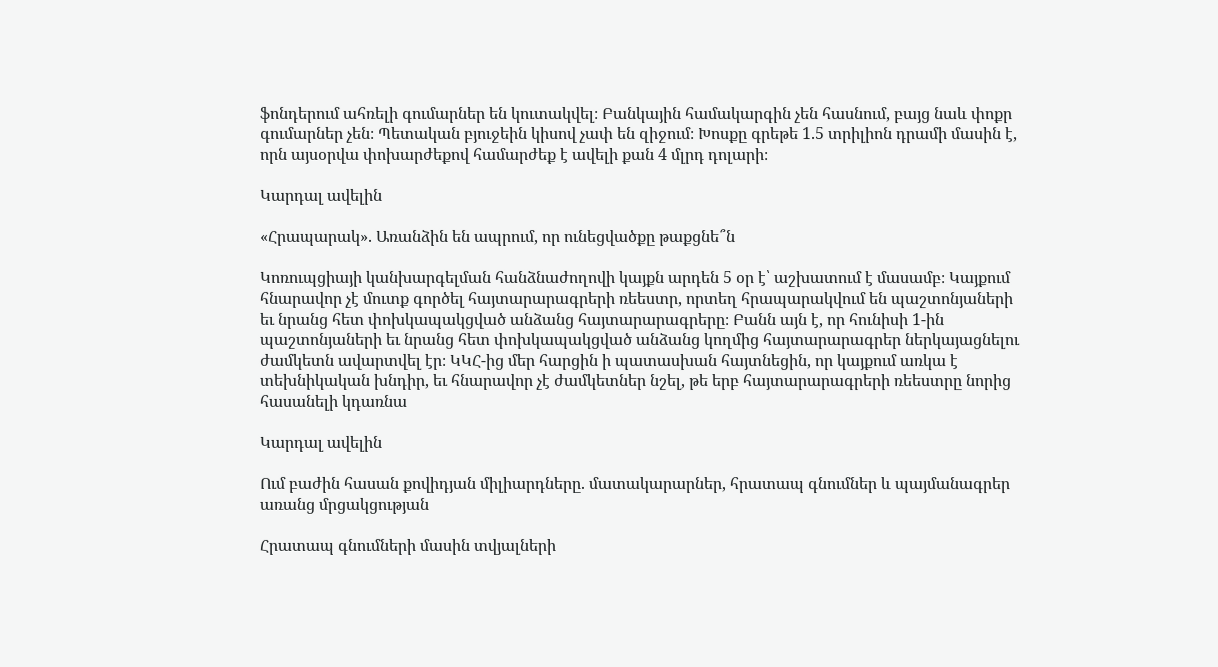ֆոնդերում ահռելի գումարներ են կուտակվել։ Բանկային համակարգին չեն հասնում, բայց նաև փոքր գումարներ չեն։ Պետական բյուջեին կիսով չափ են զիջում։ Խոսքը գրեթե 1.5 տրիլիոն դրամի մասին է, որն այսօրվա փոխարժեքով համարժեք է ավելի քան 4 մլրդ դոլարի։

Կարդալ ավելին

«Հրապարակ». Առանձին են ապրում, որ ունեցվածքը թաքցնե՞ն

Կոռուպցիայի կանխարգելման հանձնաժողովի կայքն արդեն 5 օր է՝ աշխատում է մասամբ։ Կայքում հնարավոր չէ մուտք գործել հայտարարագրերի ռեեստր, որտեղ հրապարակվում են պաշտոնյաների եւ նրանց հետ փոխկապակցված անձանց հայտարարագրերը։ Բանն այն է, որ հունիսի 1-ին պաշտոնյաների եւ նրանց հետ փոխկապակցված անձանց կողմից հայտարարագրեր ներկայացնելու ժամկետն ավարտվել էր։ ԿԿՀ-ից մեր հարցին ի պատասխան հայտնեցին, որ կայքում առկա է տեխնիկական խնդիր, եւ հնարավոր չէ ժամկետներ նշել, թե երբ հայտարարագրերի ռեեստրը նորից հասանելի կդառնա

Կարդալ ավելին

Ում բաժին հասան քովիդյան միլիարդները. մատակարարներ, հրատապ գնումներ և պայմանագրեր առանց մրցակցության

Հրատապ գնումների մասին տվյալների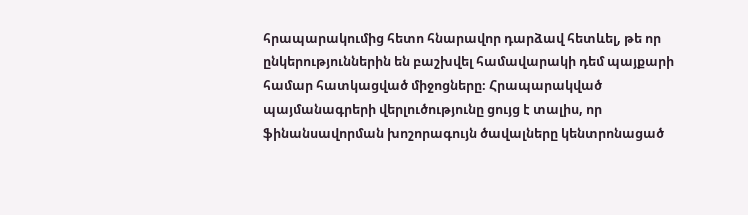հրապարակումից հետո հնարավոր դարձավ հետևել, թե որ ընկերություններին են բաշխվել համավարակի դեմ պայքարի համար հատկացված միջոցները։ Հրապարակված պայմանագրերի վերլուծությունը ցույց է տալիս, որ ֆինանսավորման խոշորագույն ծավալները կենտրոնացած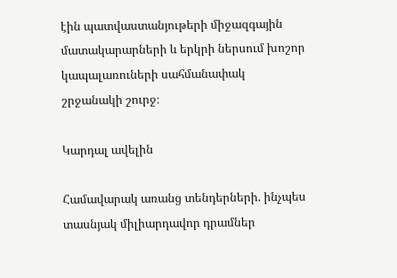էին պատվաստանյութերի միջազգային մատակարարների և երկրի ներսում խոշոր կապալառուների սահմանափակ շրջանակի շուրջ։

Կարդալ ավելին

Համավարակ առանց տենդերների. ինչպես տասնյակ միլիարդավոր դրամներ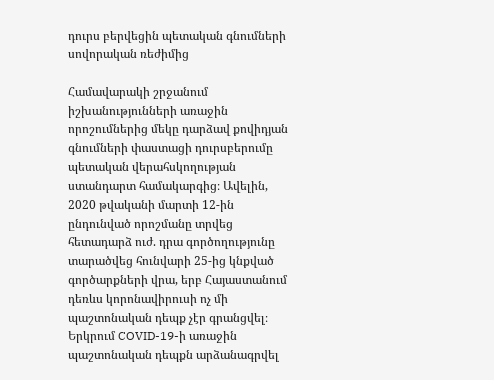դուրս բերվեցին պետական գնումների սովորական ռեժիմից

Համավարակի շրջանում իշխանությունների առաջին որոշումներից մեկը դարձավ քովիդյան գնումների փաստացի դուրսբերումը պետական վերահսկողության ստանդարտ համակարգից։ Ավելին, 2020 թվականի մարտի 12-ին ընդունված որոշմանը տրվեց հետադարձ ուժ. դրա գործողությունը տարածվեց հունվարի 25-ից կնքված գործարքների վրա, երբ Հայաստանում դեռևս կորոնավիրուսի ոչ մի պաշտոնական դեպք չէր գրանցվել։ Երկրում COVID-19-ի առաջին պաշտոնական դեպքն արձանագրվել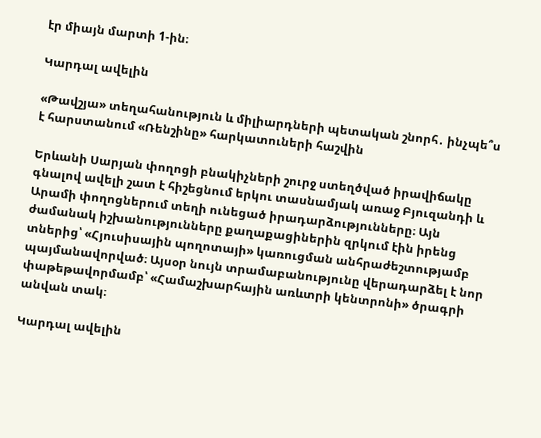էր միայն մարտի 1-ին։

Կարդալ ավելին

«Թավշյա» տեղահանություն և միլիարդների պետական շնորհ․ ինչպե՞ս է հարստանում «Ռենշինը» հարկատուների հաշվին

Երևանի Սարյան փողոցի բնակիչների շուրջ ստեղծված իրավիճակը գնալով ավելի շատ է հիշեցնում երկու տասնամյակ առաջ Բյուզանդի և Արամի փողոցներում տեղի ունեցած իրադարձությունները։ Այն ժամանակ իշխանությունները քաղաքացիներին զրկում էին իրենց տներից՝ «Հյուսիսային պողոտայի» կառուցման անհրաժեշտությամբ պայմանավորված։ Այսօր նույն տրամաբանությունը վերադարձել է նոր փաթեթավորմամբ՝ «Համաշխարհային առևտրի կենտրոնի» ծրագրի անվան տակ։

Կարդալ ավելին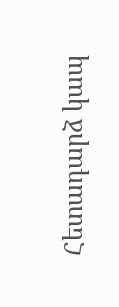Հետադարձ կապ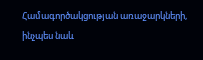Համագործակցության առաջարկների, ինչպես նաև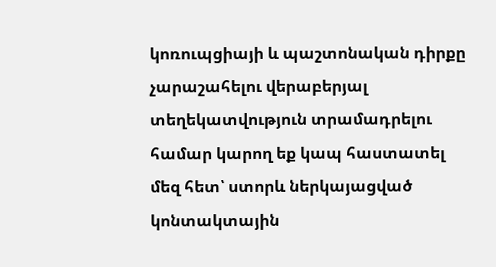կոռուպցիայի և պաշտոնական դիրքը չարաշահելու վերաբերյալ տեղեկատվություն տրամադրելու համար կարող եք կապ հաստատել մեզ հետ՝ ստորև ներկայացված կոնտակտային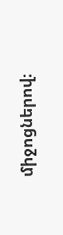միջոցներով։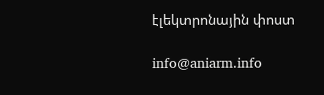էլեկտրոնային փոստ

info@aniarm.info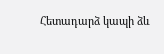Հետադարձ կապի ձև